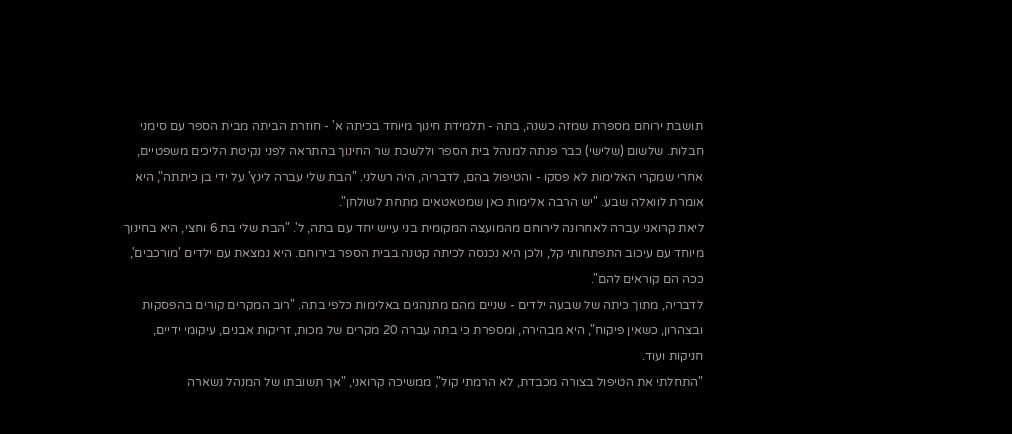תושבת ירוחם מספרת שמזה כשנה, בתה - תלמידת חינוך מיוחד בכיתה א' - חוזרת הביתה מבית הספר עם סימני חבלות. שלשום (שלישי) כבר פנתה למנהל בית הספר וללשכת שר החינוך בהתראה לפני נקיטת הליכים משפטיים, אחרי שמקרי האלימות לא פסקו - והטיפול בהם, לדבריה, היה רשלני. "הבת שלי עברה לינץ' על ידי בן כיתתה", היא אומרת לוואלה שבע. "יש הרבה אלימות כאן שמטאטאים מתחת לשולחן".
ליאת קרואני עברה לאחרונה לירוחם מהמועצה המקומית בני עייש יחד עם בתה, ל'. "הבת שלי בת 6 וחצי, היא בחינוך מיוחד עם עיכוב התפתחותי קל, ולכן היא נכנסה לכיתה קטנה בבית הספר בירוחם. היא נמצאת עם ילדים 'מורכבים', ככה הם קוראים להם".
לדבריה, מתוך כיתה של שבעה ילדים - שניים מהם מתנהגים באלימות כלפי בתה. "רוב המקרים קורים בהפסקות ובצהרון, כשאין פיקוח", היא מבהירה, ומספרת כי בתה עברה 20 מקרים של מכות, זריקות אבנים, עיקומי ידיים, חניקות ועוד.
"התחלתי את הטיפול בצורה מכבדת, לא הרמתי קול", ממשיכה קרואני, "אך תשובתו של המנהל נשארה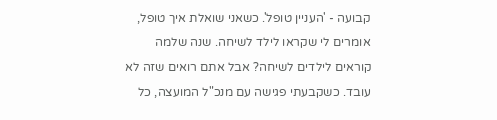קבועה - 'העניין טופל'. כשאני שואלת איך טופל, אומרים לי שקראו לילד לשיחה. שנה שלמה קוראים לילדים לשיחה? אבל אתם רואים שזה לא עובד. כשקבעתי פגישה עם מנכ"ל המועצה, כל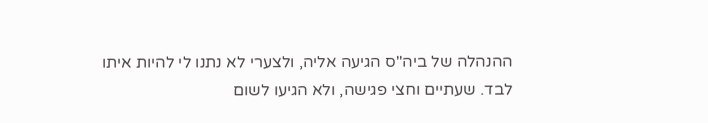ההנהלה של ביה"ס הגיעה אליה, ולצערי לא נתנו לי להיות איתו לבד. שעתיים וחצי פגישה, ולא הגיעו לשום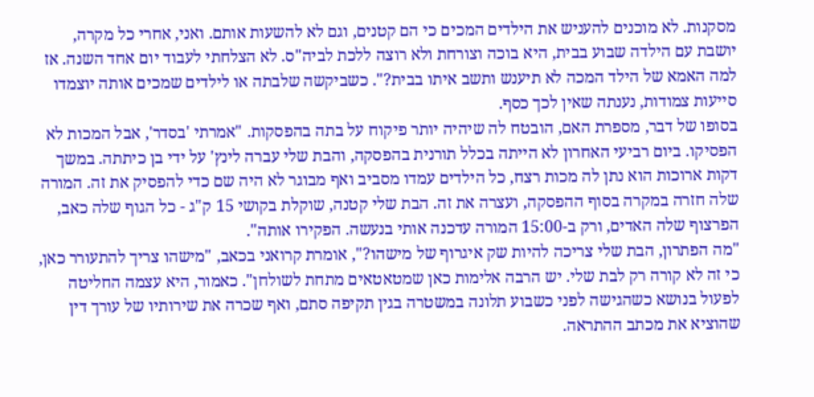מסקנות. לא מוכנים להעניש את הילדים המכים כי הם קטנים, וגם לא להשעות אותם. ואני, אחרי כל מקרה, יושבת עם הילדה שבוע בבית, היא בוכה וצורחת ולא רוצה ללכת לביה"ס. לא הצלחתי לעבוד יום אחד השנה. אז למה האמא של הילד המכה לא תיענש ותשב איתו בבית?". כשביקשה שלבתה או לילדים שמכים אותה יוצמדו סייעות צמודות, נענתה שאין לכך כסף.
בסופו של דבר, מספרת האם, הובטח לה שיהיה יותר פיקוח על בתה בהפסקות. "אמרתי 'בסדר', אבל המכות לא הפסיקו. ביום רביעי האחרון לא הייתה בכלל תורנית בהפסקה, והבת שלי עברה לינץ' על ידי בן כיתתה. במשך דקות ארוכות הוא נתן לה מכות רצח, כל הילדים עמדו מסביב ואף מבוגר לא היה שם כדי להפסיק את זה. המורה שלה חזרה במקרה בסוף ההפסקה, ועצרה את זה. הבת שלי קטנה, שוקלת בקושי 15 ק"ג - כל הגוף שלה כאב, הפרצוף שלה האדים, ורק ב-15:00 המורה עדכנה אותי בנעשה. הפקירו אותה".
"מה הפתרון, הבת שלי צריכה להיות שק איגרוף של מישהו?", אומרת קרואני בכאב, "מישהו צריך להתעורר כאן, כי זה לא קורה רק לבת שלי. יש הרבה אלימות כאן שמטאטאים מתחת לשולחן". כאמור, היא עצמה החליטה לפעול בנושא כשהגישה לפני כשבוע תלונה במשטרה בגין תקיפה סתם, ואף שכרה את שירותיו של עורך דין שהוציא את מכתב ההתראה.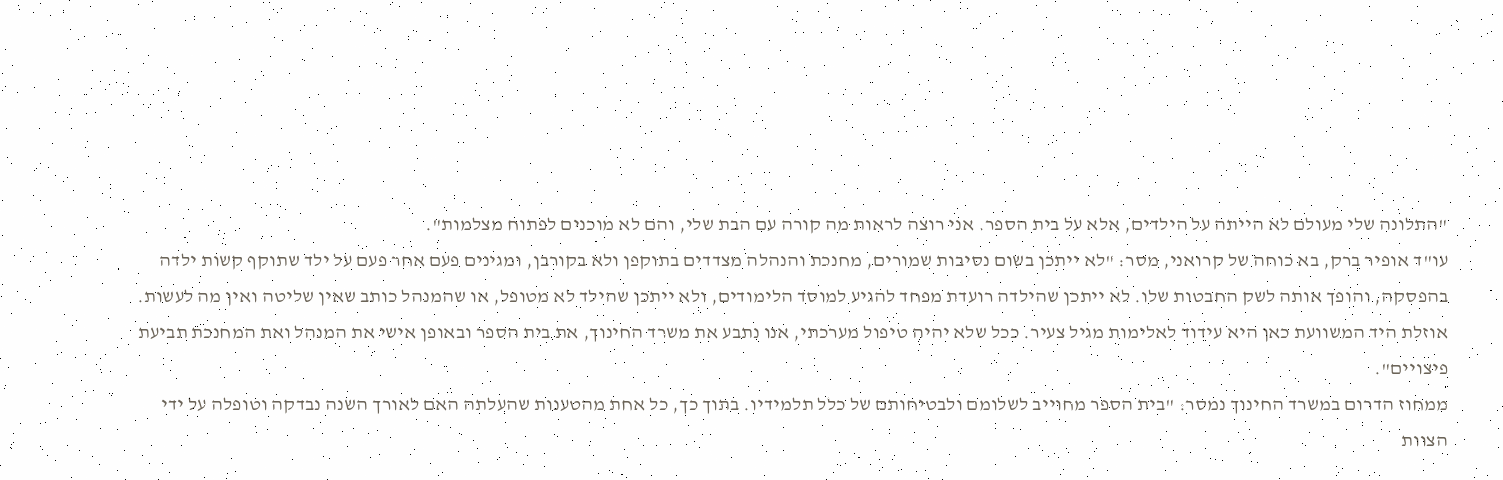"התלונה שלי מעולם לא הייתה על הילדים, אלא על בית הספר. אני רוצה לראות מה קורה עם הבת שלי, והם לא מוכנים לפתוח מצלמות".
עו"ד אופיר ברק, בא כוחה של קרואני, מסר: "לא ייתכן בשום נסיבות שמורים, מחנכת והנהלה מצדדים בתוקפן ולא בקורבן, ומגינים פעם אחר פעם על ילד שתוקף קשות ילדה בהפסקה, והופך אותה לשק החבטות שלו. לא ייתכן שהילדה רועדת מפחד להגיע למוסד הלימודים, ולא ייתכן שהילד לא מטופל, או שהמנהל כותב שאין שליטה ואין מה לעשות. אוזלת היד המשוועת כאן היא עידוד לאלימות מגיל צעיר. ככל שלא יהיה טיפול מערכתי, אנו נתבע את משרד החינוך, את בית הספר ובאופן אישי את המנהל ואת המחנכת תביעת פיצויים".
ממחוז הדרום במשרד החינוך נמסר: "בית הספר מחוייב לשלומם ולבטיחותם של כלל תלמידיו. בתוך כך, כל אחת מהטענות שהעלתה האם לאורך השנה נבדקה וטופלה על ידי הצוות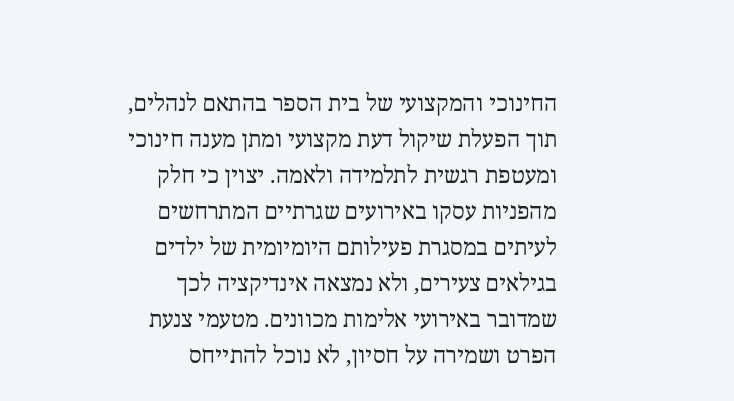החינוכי והמקצועי של בית הספר בהתאם לנהלים, תוך הפעלת שיקול דעת מקצועי ומתן מענה חינוכי ומעטפת רגשית לתלמידה ולאמה. יצוין כי חלק מהפניות עסקו באירועים שגרתיים המתרחשים לעיתים במסגרת פעילותם היומיומית של ילדים בגילאים צעירים, ולא נמצאה אינדיקציה לכך שמדובר באירועי אלימות מכוונים. מטעמי צנעת הפרט ושמירה על חסיון, לא נוכל להתייחס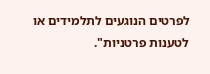לפרטים הנוגעים לתלמידים או לטענות פרטניות".